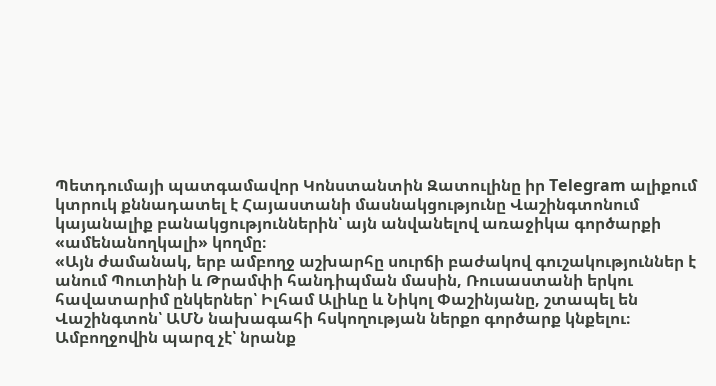Պետդումայի պատգամավոր Կոնստանտին Զատուլինը իր Telegram ալիքում կտրուկ քննադատել է Հայաստանի մասնակցությունը Վաշինգտոնում կայանալիք բանակցություններին՝ այն անվանելով առաջիկա գործարքի «ամենանողկալի» կողմը։
«Այն ժամանակ, երբ ամբողջ աշխարհը սուրճի բաժակով գուշակություններ է անում Պուտինի և Թրամփի հանդիպման մասին, Ռուսաստանի երկու հավատարիմ ընկերներ՝ Իլհամ Ալիևը և Նիկոլ Փաշինյանը, շտապել են Վաշինգտոն՝ ԱՄՆ նախագահի հսկողության ներքո գործարք կնքելու։
Ամբողջովին պարզ չէ՝ նրանք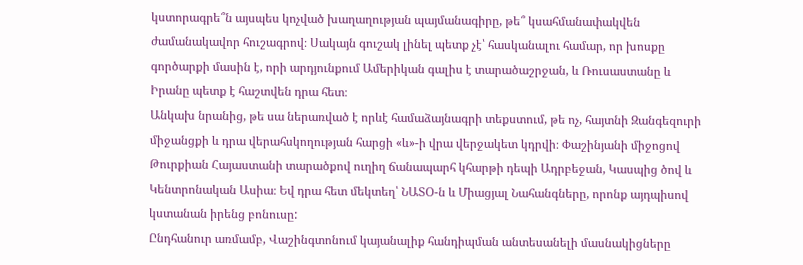կստորագրե՞ն այսպես կոչված խաղաղության պայմանագիրը, թե՞ կսահմանափակվեն ժամանակավոր հուշագրով։ Սակայն գուշակ լինել պետք չէ՝ հասկանալու համար, որ խոսքը գործարքի մասին է, որի արդյունքում Ամերիկան գալիս է տարածաշրջան, և Ռուսաստանը և Իրանը պետք է հաշտվեն դրա հետ։
Անկախ նրանից, թե սա ներառված է որևէ համաձայնագրի տեքստում, թե ոչ, հայտնի Զանգեզուրի միջանցքի և դրա վերահսկողության հարցի «և»-ի վրա վերջակետ կդրվի։ Փաշինյանի միջոցով Թուրքիան Հայաստանի տարածքով ուղիղ ճանապարհ կհարթի դեպի Ադրբեջան, Կասպից ծով և Կենտրոնական Ասիա։ Եվ դրա հետ մեկտեղ՝ ՆԱՏՕ-ն և Միացյալ Նահանգները, որոնք այդպիսով կստանան իրենց բոնուսը:
Ընդհանուր առմամբ, Վաշինգտոնում կայանալիք հանդիպման անտեսանելի մասնակիցները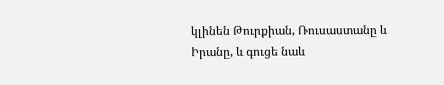կլինեն Թուրքիան, Ռուսաստանը և Իրանը, և գուցե նաև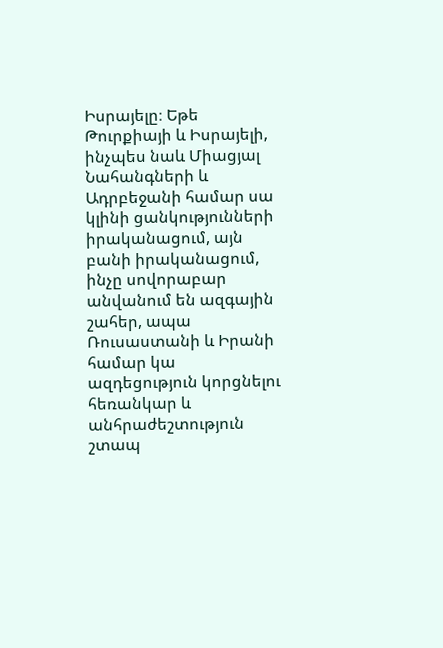Իսրայելը։ Եթե Թուրքիայի և Իսրայելի, ինչպես նաև Միացյալ Նահանգների և Ադրբեջանի համար սա կլինի ցանկությունների իրականացում, այն բանի իրականացում, ինչը սովորաբար անվանում են ազգային շահեր, ապա Ռուսաստանի և Իրանի համար կա ազդեցություն կորցնելու հեռանկար և անհրաժեշտություն շտապ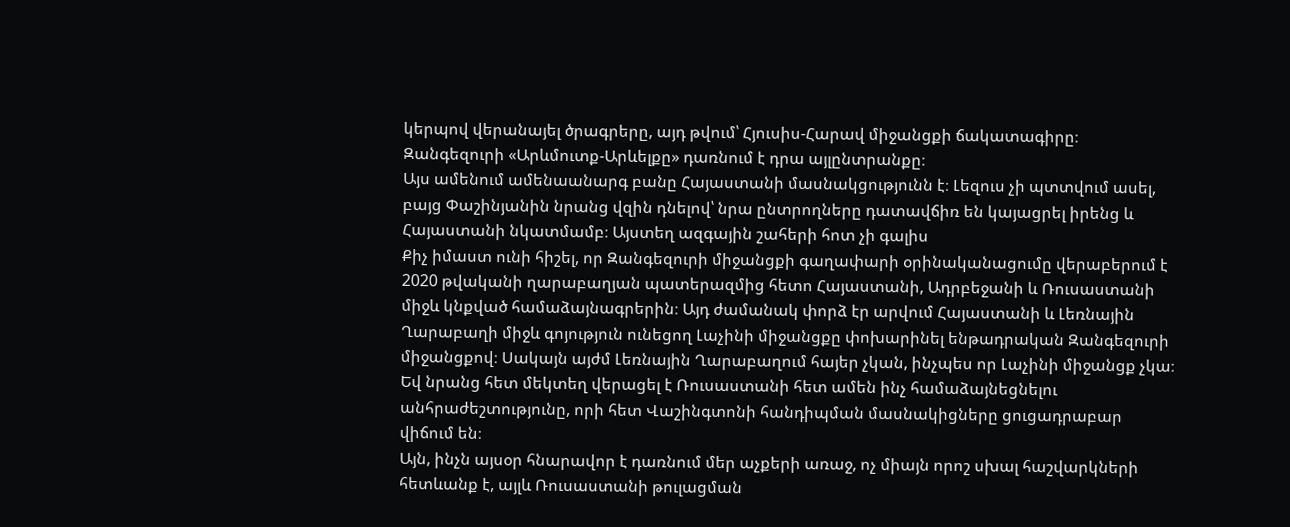կերպով վերանայել ծրագրերը, այդ թվում՝ Հյուսիս-Հարավ միջանցքի ճակատագիրը։ Զանգեզուրի «Արևմուտք-Արևելքը» դառնում է դրա այլընտրանքը։
Այս ամենում ամենաանարգ բանը Հայաստանի մասնակցությունն է։ Լեզուս չի պտտվում ասել, բայց Փաշինյանին նրանց վզին դնելով՝ նրա ընտրողները դատավճիռ են կայացրել իրենց և Հայաստանի նկատմամբ։ Այստեղ ազգային շահերի հոտ չի գալիս
Քիչ իմաստ ունի հիշել, որ Զանգեզուրի միջանցքի գաղափարի օրինականացումը վերաբերում է 2020 թվականի ղարաբաղյան պատերազմից հետո Հայաստանի, Ադրբեջանի և Ռուսաստանի միջև կնքված համաձայնագրերին։ Այդ ժամանակ փորձ էր արվում Հայաստանի և Լեռնային Ղարաբաղի միջև գոյություն ունեցող Լաչինի միջանցքը փոխարինել ենթադրական Զանգեզուրի միջանցքով։ Սակայն այժմ Լեռնային Ղարաբաղում հայեր չկան, ինչպես որ Լաչինի միջանցք չկա։ Եվ նրանց հետ մեկտեղ վերացել է Ռուսաստանի հետ ամեն ինչ համաձայնեցնելու անհրաժեշտությունը, որի հետ Վաշինգտոնի հանդիպման մասնակիցները ցուցադրաբար վիճում են։
Այն, ինչն այսօր հնարավոր է դառնում մեր աչքերի առաջ, ոչ միայն որոշ սխալ հաշվարկների հետևանք է, այլև Ռուսաստանի թուլացման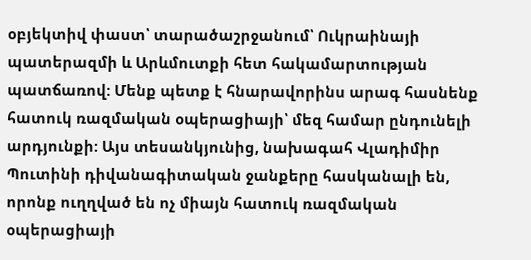օբյեկտիվ փաստ՝ տարածաշրջանում՝ Ուկրաինայի պատերազմի և Արևմուտքի հետ հակամարտության պատճառով: Մենք պետք է հնարավորինս արագ հասնենք հատուկ ռազմական օպերացիայի՝ մեզ համար ընդունելի արդյունքի: Այս տեսանկյունից, նախագահ Վլադիմիր Պուտինի դիվանագիտական ջանքերը հասկանալի են, որոնք ուղղված են ոչ միայն հատուկ ռազմական օպերացիայի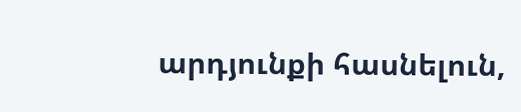արդյունքի հասնելուն,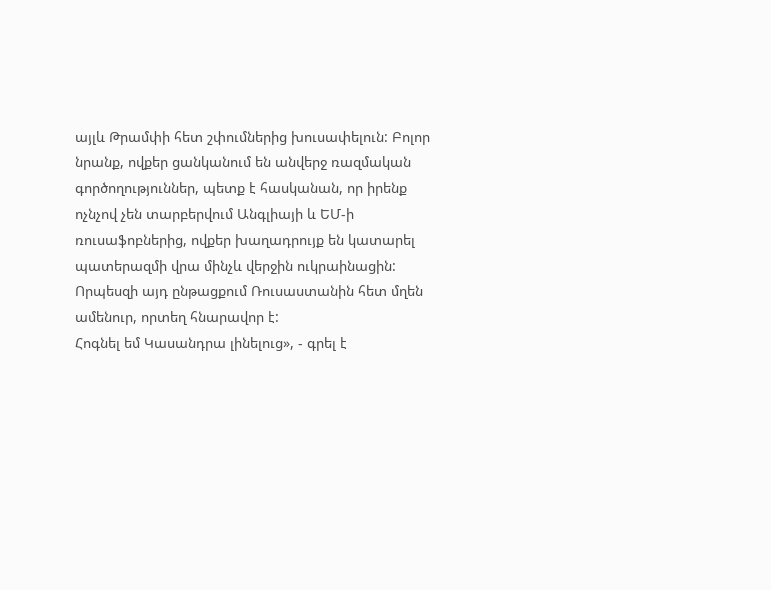այլև Թրամփի հետ շփումներից խուսափելուն: Բոլոր նրանք, ովքեր ցանկանում են անվերջ ռազմական գործողություններ, պետք է հասկանան, որ իրենք ոչնչով չեն տարբերվում Անգլիայի և ԵՄ-ի ռուսաֆոբներից, ովքեր խաղադրույք են կատարել պատերազմի վրա մինչև վերջին ուկրաինացին: Որպեսզի այդ ընթացքում Ռուսաստանին հետ մղեն ամենուր, որտեղ հնարավոր է:
Հոգնել եմ Կասանդրա լինելուց», - գրել է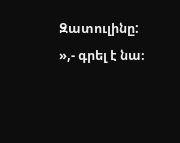Զատուլինը:
»,- գրել է նա։